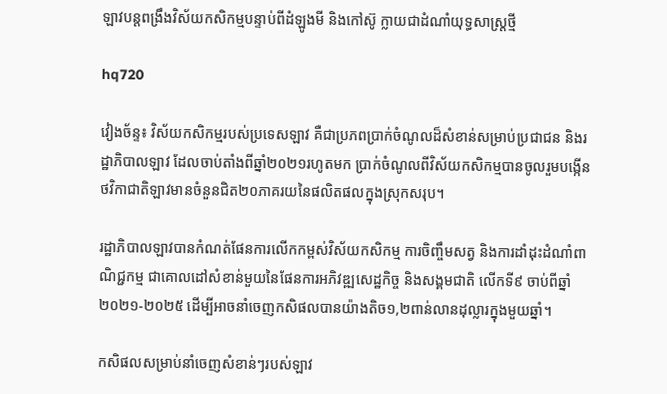ឡាវបន្តពង្រឹងវិស័យកសិកម្មបន្ទាប់ពីដំឡូងមី និងកៅស៊ូ ក្លាយជាដំណាំយុទ្ធសាស្រ្តថ្មី

hq720

វៀងច័ន្ទ៖ វិស័យកសិកម្មរបស់ប្រទេសឡាវ គឺជាប្រភពប្រាក់ចំណូលដ៏សំខាន់សម្រាប់ប្រជាជន និងរដ្ឋាភិបាលឡាវ ដែលចាប់តាំងពីឆ្នាំ២០២១រហូតមក ប្រាក់ចំណូលពីវិស័យកសិកម្មបានចូលរួមបង្កើនថវិកាជាតិឡាវមានចំនួនជិត២០ភាគរយនៃផលិតផលក្នុងស្រុកសរុប។

រដ្ឋាភិបាលឡាវបានកំណត់ផែនការលើកកម្ពស់វិស័យកសិកម្ម ការចិញ្ចឹមសត្វ និងការដាំដុះដំណាំពាណិជ្ជកម្ម ជាគោលដៅសំខាន់មួយនៃផែនការអភិវឌ្ឍសេដ្ឋកិច្ច និងសង្គមជាតិ លើកទី៩ ចាប់ពីឆ្នាំ២០២១-២០២៥ ដើម្បីអាចនាំចេញកសិផលបានយ៉ាងតិច១,២ពាន់លានដុល្លារក្នុងមួយឆ្នាំ។

កសិផលសម្រាប់នាំចេញសំខាន់ៗរបស់ឡាវ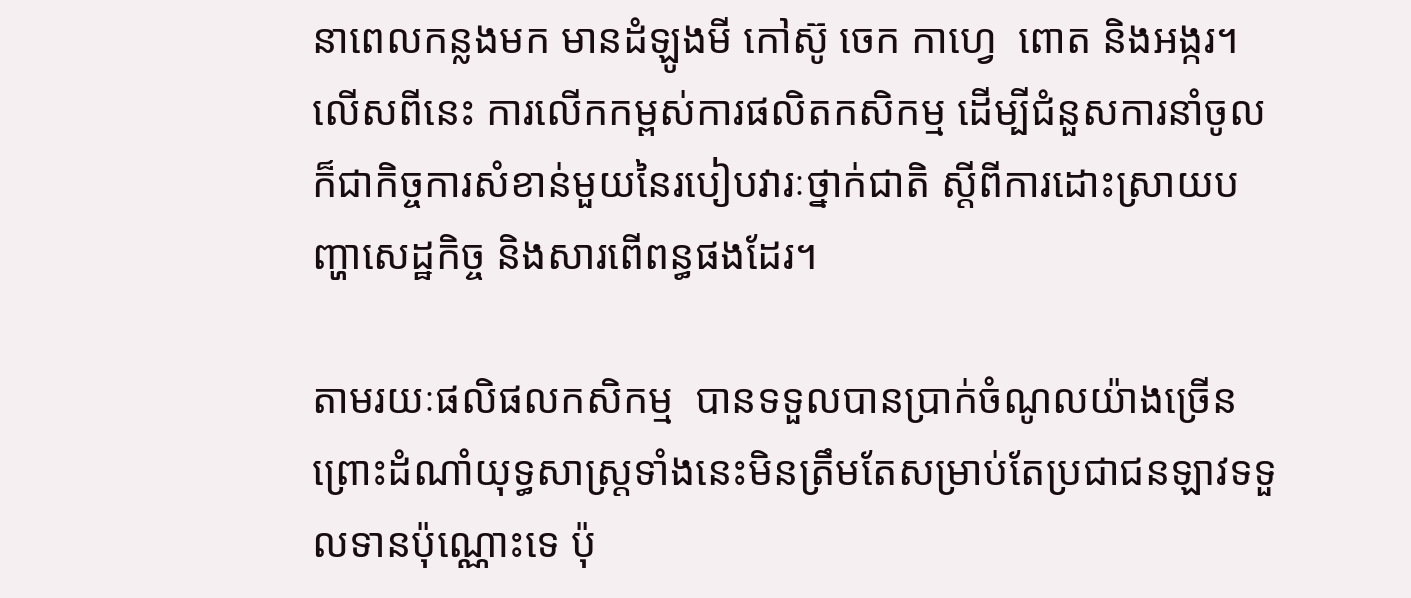នាពេលកន្លងមក មានដំឡូងមី កៅស៊ូ ចេក កាហ្វេ  ពោត និងអង្ករ។ លើសពីនេះ ការលើកកម្ពស់ការផលិតកសិកម្ម ដើម្បីជំនួសការនាំចូលក៏ជាកិច្ចការសំខាន់មួយនៃរបៀបវារៈថ្នាក់ជាតិ ស្តីពីការដោះស្រាយបញ្ហាសេដ្ឋកិច្ច និងសារពើពន្ធផងដែរ។

តាមរយៈផលិផលកសិកម្ម  បានទទួលបានប្រាក់ចំណូលយ៉ាងច្រើន ព្រោះដំណាំយុទ្ធសាស្រ្តទាំងនេះមិនត្រឹមតែសម្រាប់តែប្រជាជនឡាវទទួលទានប៉ុណ្ណោះទេ ប៉ុ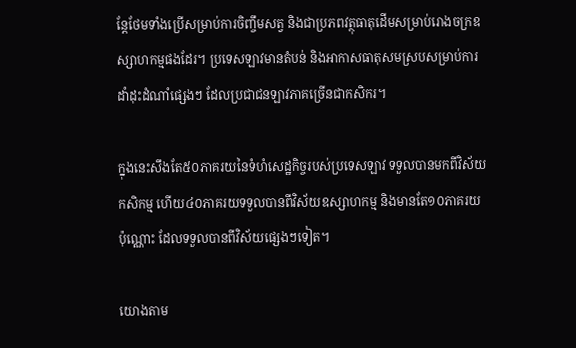ន្តែថែមទាំងប្រើសម្រាប់ការចិញ្ចឹមសត្វ និងជាប្រភពវត្ថុធាតុដើមសម្រាប់រោងចក្រឧស្សាហកម្មផងដែរ។ ប្រទេសឡាវមានតំបន់ និងអាកាសធាតុសមស្របសម្រាប់ការដាំដុះដំណាំផ្សេងៗ ដែលប្រជាជនឡាវភាគច្រើនជាកសិករ។

ក្នុងនេះសឹងតែ៥០ភាគរយនៃទំហំសេដ្ឋកិច្ចរបស់ប្រទេសឡាវ ទទួលបានមកពីវិស័យកសិកម្ម ហើយ៤០ភាគរយទទួលបានពីវិស័យឧស្សាហកម្ម និងមានតែ១០ភាគរយប៉ុណ្ណោះ ដែលទទួលបានពីវិស័យផ្សេងៗទៀត។

យោងតាម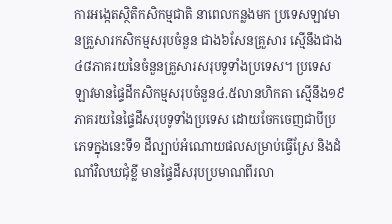ការអង្កេតស្ថិតិកសិកម្មជាតិ នាពេលកន្លងមក ប្រទេសឡាវមានគ្រួសារកសិកម្មសរុបចំនួន ជាង៦សែនគ្រួសារ ស្មើនឹងជាង៤៨ភាគរយនៃចំនួនគ្រួសារសរុបទូទាំងប្រទេស។ ប្រទេសឡាវមានផ្ទៃដីកសិកម្មសរុបចំនួន៤.៥លានហិកតា ស្មើនឹង១៩ភាគរយនៃផ្ទៃដីសរុបទូទាំងប្រទេស ដោយចែកចេញជាបីប្រភេទក្នុងនេះទី១ ដីល្បាប់អំណោយផលសម្រាប់ធ្វើស្រែ និងដំណាំវិលឃជុំខ្លី មានផ្ទៃដីសរុបប្រមាណពីរលា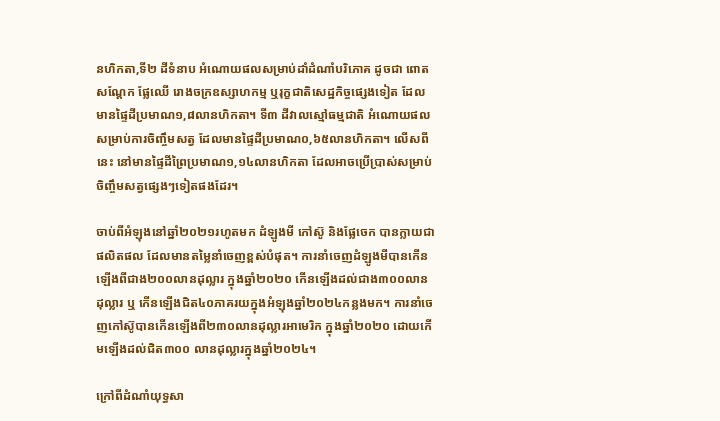នហិកតា,ទី២ ដីទំនាប អំណោយផលសម្រាប់ដាំដំណាំបរិភោគ ដូចជា ពោត សណ្ដែក ផ្លែឈើ រោងចក្រឧស្សាហកម្ម ឬរុក្ខជាតិសេដ្ឋកិច្ចផ្សេងទៀត ដែលមានផ្ទៃដីប្រមាណ១,៨លានហិកតា។ ទី៣ ដីវាលស្មៅធម្មជាតិ អំណោយផលសម្រាប់ការចិញ្ចឹមសត្វ ដែលមានផ្ទៃដីប្រមាណ០,៦៥លានហិកតា។ លើសពីនេះ នៅមានផ្ទៃដីព្រៃប្រមាណ១,១៤លានហិកតា ដែលអាចប្រើប្រាស់សម្រាប់ចិញ្ចឹមសត្វផ្សេងៗទៀតផងដែរ។

ចាប់ពីអំឡុងនៅឆ្នាំ២០២១រហូតមក ដំឡូងមី កៅស៊ូ និងផ្លែចេក បានក្លាយជាផលិតផល ដែលមានតម្លៃនាំចេញខ្ពស់បំផុត។ ការនាំចេញដំឡូងមីបានកើនឡើងពីជាង២០០លានដុល្លារ ក្នុងឆ្នាំ២០២០ កើនឡើងដល់ជាង៣០០លានដុល្លារ ឬ កើនឡើងជិត៤០ភាគរយក្នុងអំឡុងឆ្នាំ២០២៤កន្លងមក។ ការនាំចេញកៅស៊ូបានកើនឡើងពី២៣០លានដុល្លារអាមេរិក ក្នុងឆ្នាំ២០២០ ដោយកើមឡើងដល់ជិត៣០០ លានដុល្លារក្នុងឆ្នាំ២០២៤។

ក្រៅពីដំណាំយុទ្ធសា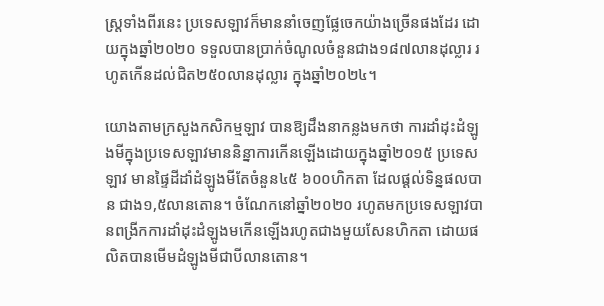ស្ត្រទាំងពីរនេះ ប្រទេសឡាវក៏មាននាំចេញផ្លែចេកយ៉ាងច្រើនផងដែរ ដោយក្នុងឆ្នាំ២០២០ ទទួលបានប្រាក់ចំណូលចំនួនជាង១៨៧លានដុល្លារ រហូតកើនដល់ជិត២៥០លានដុល្លារ ក្នុងឆ្នាំ២០២៤។

យោងតាមក្រសួងកសិកម្មឡាវ បានឱ្យដឹងនាកន្លងមកថា ការដាំដុះដំឡូងមីក្នុងប្រទេសឡាវមាននិន្នាការកើនឡើងដោយក្នុងឆ្នាំ២០១៥ ប្រទេសឡាវ មានផ្ទៃដីដាំដំឡូងមីតែចំនួន៤៥ ៦០០ហិកតា ដែលផ្តល់ទិន្នផលបាន ជាង១,៥លានតោន។ ចំណែកនៅឆ្នាំ២០២០ រហូតមកប្រទេសឡាវបានពង្រីកការដាំដុះដំឡូងមកើនឡើងរហូតជាងមួយសែនហិកតា ដោយផលិតបានមើមដំឡូងមីជាបីលានតោន។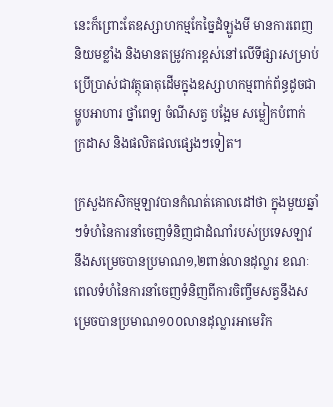នេះក៏ព្រោះតែឧស្សាហកម្មកែច្នៃដំឡូងមី មានការពេញនិយមខ្លាំង និងមានតម្រូវការខ្ពស់នៅលើទីផ្សារសម្រាប់ប្រើប្រាស់ជាវត្ថុធាតុដើមក្នុងឧស្សាហកម្មពាក់ព័ន្ធដូចជា ម្ហូបអាហារ ថ្នាំពេទ្យ ចំណីសត្វ បង្អែម សម្លៀកបំពាក់ ក្រដាស និងផលិតផលផ្សេងៗទៀត។

ក្រសួងកសិកម្មឡាវបានកំណត់គោលដៅថា ក្នុងមួយឆ្នាំៗទំហំនៃការនាំចេញទំនិញជាដំណាំរបស់ប្រទេសឡាវនឹងសម្រេចបានប្រមាណ១,២ពាន់លានដុល្លារ ខណៈពេលទំហំនៃការនាំចេញទំនិញពីការចិញ្ចឹមសត្វនឹងសម្រេចបានប្រមាណ១០០លានដុល្លារអាមេរិក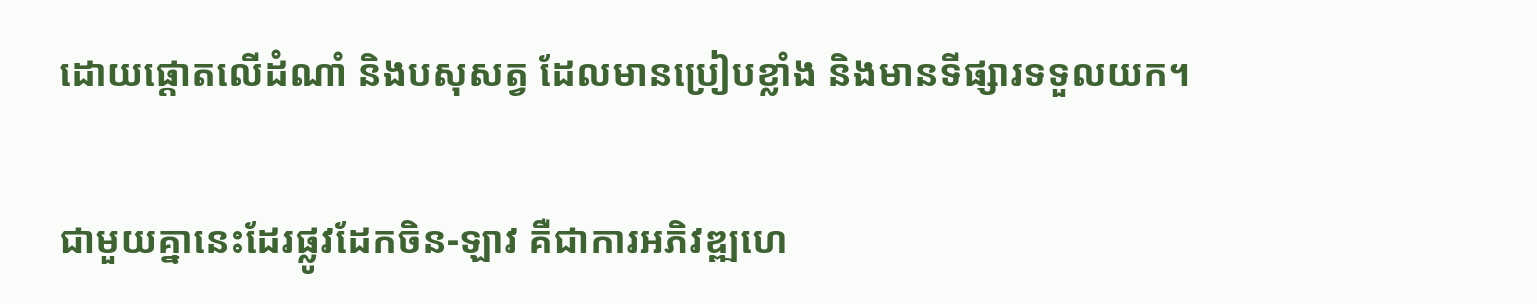ដោយផ្តោតលើដំណាំ និងបសុសត្វ ដែលមានប្រៀបខ្លាំង និងមានទីផ្សារទទួលយក។

ជាមួយគ្នានេះដែរផ្លូវដែកចិន-ឡាវ គឺជាការអភិវឌ្ឍហេ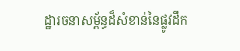ដ្ឋារចនាសម្ព័ន្ធដ៏សំខាន់នៃផ្លូវដឹក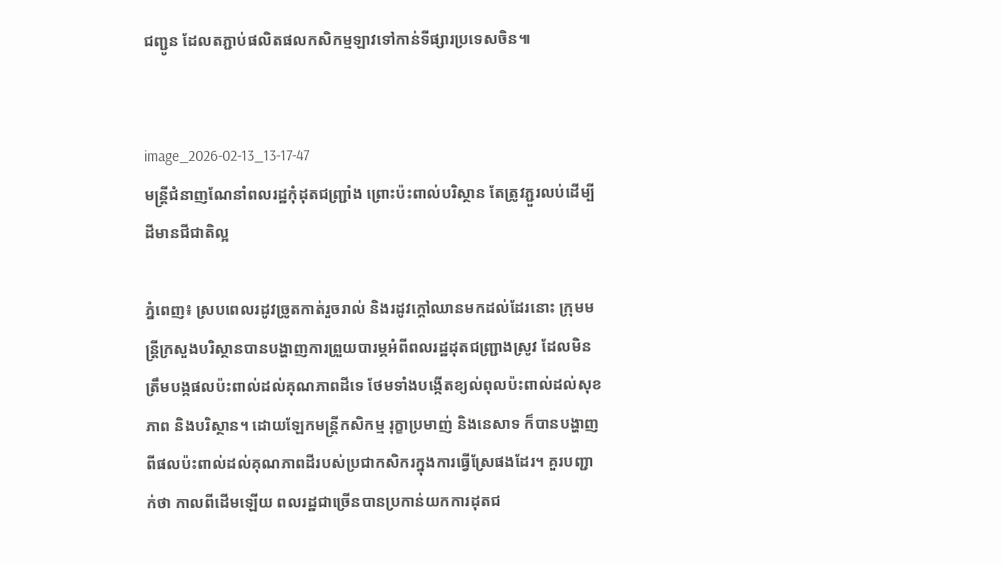ជញ្ជូន ដែលតភ្ជាប់ផលិតផលកសិកម្មឡាវទៅកាន់ទីផ្សារប្រទេសចិន៕


image_2026-02-13_13-17-47
មន្រ្តីជំនាញណែនាំពលរដ្ឋកុំដុតជញ្ជ្រាំង ព្រោះប៉ះពាល់បរិស្ថាន តែត្រូវភ្ជួរលប់ដើម្បីដីមានជីជាតិល្អ

ភ្នំពេញ៖ ស្របពេលរដូវច្រូតកាត់រួចរាល់ និងរដូវក្តៅឈានមកដល់ដែរនោះ ក្រុមមន្រ្តីក្រសួងបរិស្ថានបានបង្ហាញការព្រួយបារម្ភអំពីពលរដ្ឋដុតជញ្រ្ជាងស្រូវ ដែលមិនត្រឹមបង្កផលប៉ះពាល់ដល់គុណភាពដីទេ ថែមទាំងបង្កើតខ្យល់ពុលប៉ះពាល់ដល់សុខភាព និងបរិស្ថាន។ ដោយឡែកមន្រ្តីកសិកម្ម រុក្ខាប្រមាញ់ និងនេសាទ ក៏បានបង្ហាញពីផលប៉ះពាល់ដល់គុណភាពដីរបស់ប្រជាកសិករក្នុងការធ្វើស្រែផងដែរ។ គួរបញ្ជាក់ថា កាលពីដើមឡើយ ពលរដ្ឋជាច្រើនបានប្រកាន់យកការដុតជ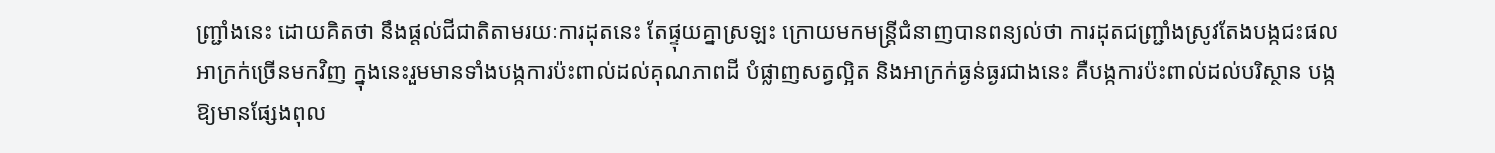ញ្រ្ជាំងនេះ ដោយគិតថា នឹងផ្តល់ជីជាតិតាមរយៈការដុតនេះ តែផ្ទុយគ្នាស្រឡះ ក្រោយមកមន្រ្តីជំនាញបានពន្យល់ថា ការដុតជញ្រ្ជាំងស្រូវតែងបង្កជះផលអាក្រក់ច្រើនមកវិញ ក្នុងនេះរួមមានទាំងបង្កការប៉ះពាល់ដល់គុណភាពដី បំផ្លាញសត្វល្អិត និងអាក្រក់ធ្ងន់ធ្ងរជាងនេះ គឺបង្កការប៉ះពាល់ដល់បរិស្ថាន បង្កឱ្យមានផ្សែងពុល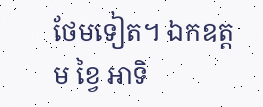ថែមទៀត។ ឯកឧត្តម ខ្វៃ អាទិ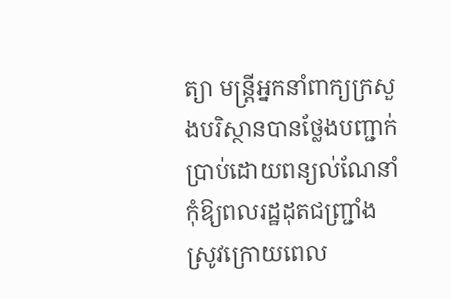ត្យា មន្រ្តីអ្នកនាំពាក្យក្រសួងបរិស្ថានបានថ្លែងបញ្ជាក់ប្រាប់ដោយពន្យល់ណែនាំកុំឱ្យពលរដ្ឋដុតជញ្រ្ជាំងស្រូវក្រោយពេល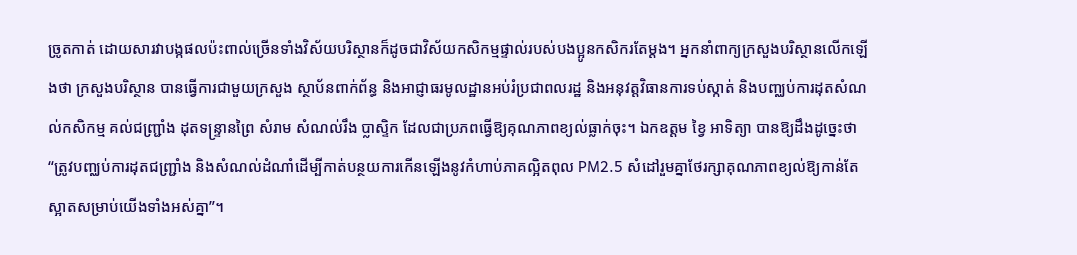ច្រូតកាត់ ដោយសារវាបង្កផលប៉ះពាល់ច្រើនទាំងវិស័យបរិស្ថានក៏ដូចជាវិស័យកសិកម្មផ្ទាល់របស់បងប្អូនកសិករតែម្តង។ អ្នកនាំពាក្យក្រសួងបរិស្ថានលើកឡើងថា ក្រសួងបរិស្ថាន បានធ្វើការជាមួយក្រសួង ស្ថាប័នពាក់ព័ន្ធ និងអាជ្ញាធរមូលដ្ឋានអប់រំប្រជាពលរដ្ឋ និងអនុវត្តវិធានការទប់ស្កាត់ និងបញ្ឈប់ការដុតសំណល់កសិកម្ម គល់ជញ្ជ្រាំង ដុតទន្រ្ទានព្រៃ សំរាម សំណល់រឹង ប្លាស្ទិក ដែលជាប្រភពធ្វើឱ្យគុណភាពខ្យល់ធ្លាក់ចុះ។ ឯកឧត្តម ខ្វៃ អាទិត្យា បានឱ្យដឹងដូច្នេះថា “ត្រូវបញ្ឈប់ការដុតជញ្ជ្រាំង និងសំណល់ដំណាំដើម្បីកាត់បន្ថយការកើនឡើងនូវកំហាប់ភាគល្អិតពុល PM2.5 សំដៅរួមគ្នាថែរក្សាគុណភាពខ្យល់ឱ្យកាន់តែស្អាតសម្រាប់យើងទាំងអស់គ្នា”។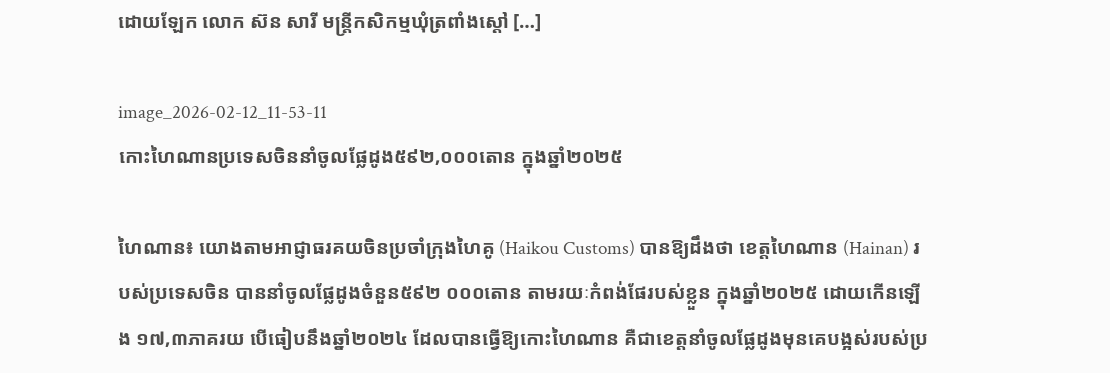ដោយឡែក លោក ស៊ន សារី មន្រ្តីកសិកម្មឃុំត្រពាំងស្តៅ […]

image_2026-02-12_11-53-11
កោះហៃណានប្រទេសចិននាំចូលផ្លែដូង៥៩២,០០០តោន ក្នុងឆ្នាំ២០២៥

ហៃណាន៖ យោងតាមអាជ្ញាធរគយចិនប្រចាំក្រុងហៃគូ (Haikou Customs) បានឱ្យដឹងថា ខេត្តហៃណាន (Hainan) របស់ប្រទេសចិន បាននាំចូលផ្លែដូងចំនួន៥៩២ ០០០តោន តាមរយៈកំពង់ផែរបស់ខ្លួន ក្នុងឆ្នាំ២០២៥ ដោយកើនឡើង ១៧,៣ភាគរយ បើធៀបនឹងឆ្នាំ២០២៤ ដែលបានធ្វើឱ្យកោះហៃណាន គឺជាខេត្តនាំចូលផ្លែដូងមុនគេបង្អស់របស់ប្រ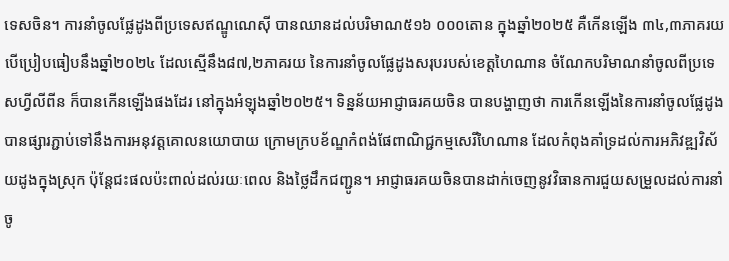ទេសចិន។ ការនាំចូលផ្លែដូងពីប្រទេសឥណ្ឌូណេស៊ី បានឈានដល់បរិមាណ៥១៦ ០០០តោន ក្នុងឆ្នាំ២០២៥ គឺកើនឡើង ៣៤,៣ភាគរយ បើប្រៀបធៀបនឹងឆ្នាំ២០២៤ ដែលស្មើនឹង៨៧,២ភាគរយ នៃការនាំចូលផ្លែដូងសរុបរបស់ខេត្តហៃណាន ចំណែកបរិមាណនាំចូលពីប្រទេសហ្វីលីពីន ក៏បានកើនឡើងផងដែរ នៅក្នុងអំឡុងឆ្នាំ២០២៥។ ទិន្នន័យអាជ្ញាធរគយចិន បានបង្ហាញថា ការកើនឡើងនៃការនាំចូលផ្លែដូងបានផ្សារភ្ជាប់ទៅនឹងការអនុវត្តគោលនយោបាយ ក្រោមក្របខ័ណ្ឌកំពង់ផែពាណិជ្ជកម្មសេរីហៃណាន ដែលកំពុងគាំទ្រដល់ការអភិវឌ្ឍវិស័យដូងក្នុងស្រុក ប៉ុន្តែជះផលប៉ះពាល់ដល់រយៈពេល និងថ្លៃដឹកជញ្ជូន។ អាជ្ញាធរគយចិនបានដាក់ចេញនូវវិធានការជួយសម្រួលដល់ការនាំចូ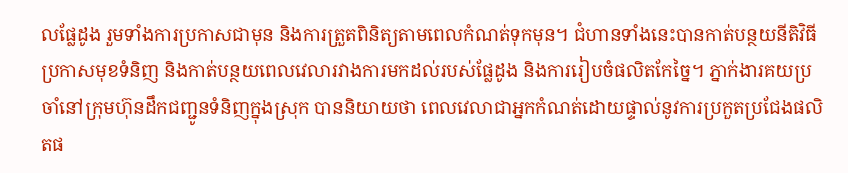លផ្លែដូង រួមទាំងការប្រកាសជាមុន និងការត្រួតពិនិត្យតាមពេលកំណត់ទុកមុន។ ជំហានទាំងនេះបានកាត់បន្ថយនីតិវិធីប្រកាសមុខទំនិញ និងកាត់បន្ថយពេលវេលារវាងការមកដល់របស់ផ្លែដូង និងការរៀបចំផលិតកែច្នៃ។ ភ្នាក់ងារគយប្រចាំនៅក្រុមហ៊ុនដឹកជញ្ជូនទំនិញក្នុងស្រុក បាននិយាយថា ពេលវេលាជាអ្នកកំណត់ដោយផ្ទាល់នូវការប្រកួតប្រជែងផលិតផ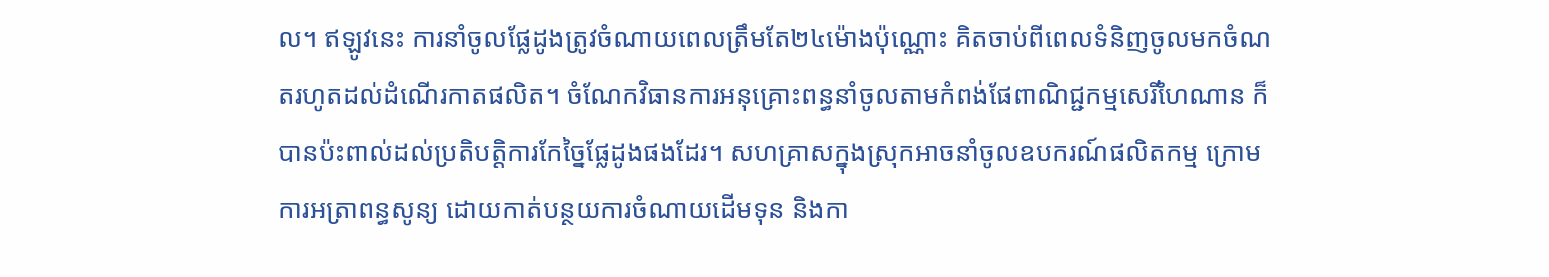ល។ ឥឡូវនេះ ការនាំចូលផ្លែដូងត្រូវចំណាយពេលត្រឹមតែ២៤ម៉ោងប៉ុណ្ណោះ គិតចាប់ពីពេលទំនិញចូលមកចំណតរហូតដល់ដំណើរកាតផលិត។ ចំណែកវិធានការអនុគ្រោះពន្ធនាំចូលតាមកំពង់ផែពាណិជ្ជកម្មសេរីហៃណាន ក៏បានប៉ះពាល់ដល់ប្រតិបត្តិការកែច្នៃផ្លែដូងផងដែរ។ សហគ្រាសក្នុងស្រុកអាចនាំចូលឧបករណ៍ផលិតកម្ម ក្រោមការអត្រាពន្ធសូន្យ ដោយកាត់បន្ថយការចំណាយដើមទុន និងកា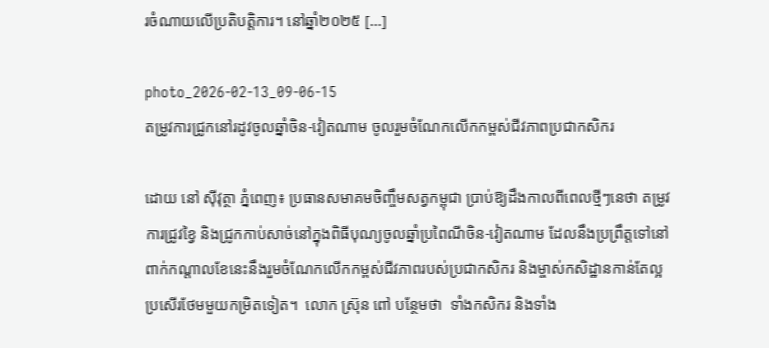រចំណាយលើប្រតិបត្តិការ។ នៅឆ្នាំ២០២៥ […]

photo_2026-02-13_09-06-15
តម្រូវការជ្រូកនៅរដូវចូលឆ្នាំចិន-វៀតណាម ចូលរួមចំណែកលើកកម្ពស់ជីវភាពប្រជាកសិករ

ដោយ នៅ ស៊ីវុត្ថា ភ្នំពេញ៖ ប្រធានសមាគមចិញ្ចឹមសត្វកម្ពុជា ប្រាប់ឱ្យដឹងកាលពីពេលថ្មីៗនេថា តម្រូវការជ្រូវខ្វៃ និងជ្រូកកាប់សាច់នៅក្នុងពិធីបុណ្យចូលឆ្នាំប្រពៃណីចិន-វៀតណាម ដែលនឹងប្រព្រឹត្តទៅនៅពាក់កណ្តាលខែនេះនឹងរួមចំណែកលើកកម្ពស់ជីវភាពរបស់ប្រជាកសិករ និងម្ចាស់កសិដ្ឋានកាន់តែល្អប្រសើរថែមមួយកម្រិតទៀត។  លោក ស្រ៊ុន ពៅ បន្ថែមថា  ទាំងកសិករ និងទាំង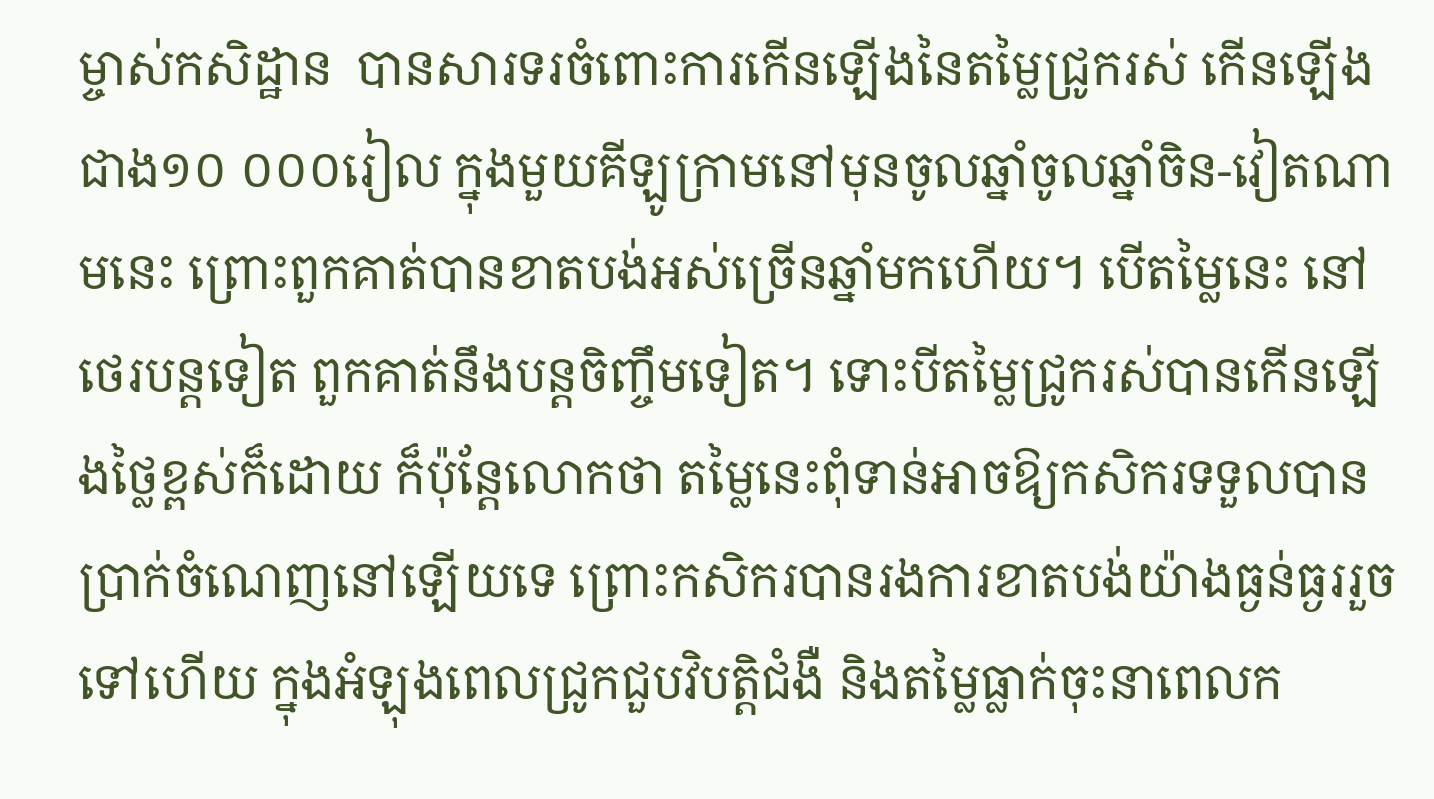ម្ចាស់កសិដ្ឋាន  បានសារទរចំពោះការកើនឡើងនៃតម្លៃជ្រូករស់ កើនឡើងជាង១០ ០០០រៀល ក្នុងមួយគីឡូក្រាមនៅមុនចូលឆ្នាំចូលឆ្នាំចិន-វៀតណាមនេះ ព្រោះពួកគាត់បានខាតបង់អស់ច្រើនឆ្នាំមកហើយ។ បើតម្លៃនេះ នៅថេរបន្តទៀត ពួកគាត់នឹងបន្តចិញ្ចឹមទៀត។ ទោះបីតម្លៃជ្រូករស់បានកើនឡើងថ្លៃខ្ពស់ក៏ដោយ ក៏ប៉ុន្តែលោកថា តម្លៃនេះពុំទាន់អាចឱ្យកសិករទទួលបានប្រាក់ចំណេញនៅឡើយទេ ព្រោះកសិករបានរងការខាតបង់យ៉ាងធ្ងន់ធ្ងររួចទៅហើយ ក្នុងអំឡុងពេលជ្រូកជួបវិបត្តិជំងឺ និងតម្លៃធ្លាក់ចុះនាពេលក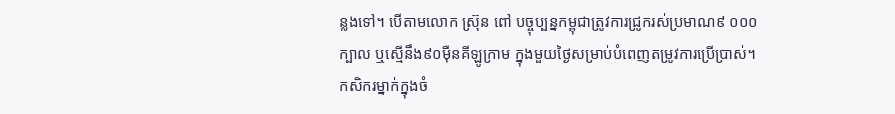ន្លងទៅ។ បើតាមលោក ស្រ៊ុន ពៅ បច្ចុប្បន្នកម្ពុជាត្រូវការជ្រូករស់ប្រមាណ៩ ០០០ក្បាល ឬស្មើនឹង៩០ម៉ឺនគីឡូក្រាម ក្នុងមួយថ្ងៃសម្រាប់បំពេញតម្រូវការប្រើប្រាស់។ កសិករម្នាក់ក្នុងចំ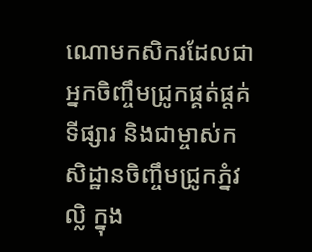ណោមកសិករដែលជាអ្នកចិញ្ចឹមជ្រូកផ្គត់ផ្តគ់ទីផ្សារ និងជាម្ចាស់កសិដ្ឋានចិញ្ចឹមជ្រូកភ្នំវល្លិ ក្នុង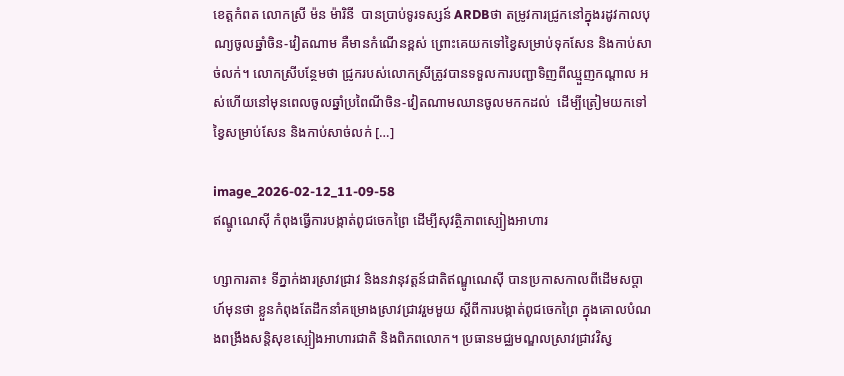ខេត្តកំពត លោកស្រី ម៉ន ម៉ារិនី  បានប្រាប់ទូរទស្សន៍ ARDBថា តម្រូវការជ្រូកនៅក្នុងរដូវកាលបុណ្យចូលឆ្នាំចិន-វៀតណាម គឺមានកំណើនខ្ពស់ ព្រោះគេយកទៅខ្វៃសម្រាប់ទុកសែន និងកាប់សាច់លក់។ លោកស្រីបន្ថែមថា ជ្រូករបស់លោកស្រីត្រូវបានទទួលការបញ្ជាទិញពីឈ្មួញកណ្តាល អស់ហើយនៅមុនពេលចូលឆ្នាំប្រពៃណីចិន-វៀតណាមឈានចូលមកកដល់  ដើម្បីត្រៀមយកទៅខ្វៃសម្រាប់សែន និងកាប់សាច់លក់ […]

image_2026-02-12_11-09-58
ឥណ្ឌូណេស៊ី កំពុងធ្វើការបង្កាត់ពូជចេកព្រៃ ដើម្បីសុវត្ថិភាពស្បៀងអាហារ

ហ្សាការតា៖ ទីភ្នាក់ងារស្រាវជ្រាវ និងនវានុវត្តន៍ជាតិឥណ្ឌូណេស៊ី បានប្រកាសកាលពីដើមសប្តាហ៍មុនថា ខ្លួនកំពុងតែដឹកនាំគម្រោងស្រាវជ្រាវរួមមួយ ស្តីពីការបង្កាត់ពូជចេកព្រៃ ក្នុងគោលបំណងពង្រឹងសន្តិសុខស្បៀងអាហារជាតិ និងពិភពលោក។ ប្រធានមជ្ឈមណ្ឌលស្រាវជ្រាវវិស្វ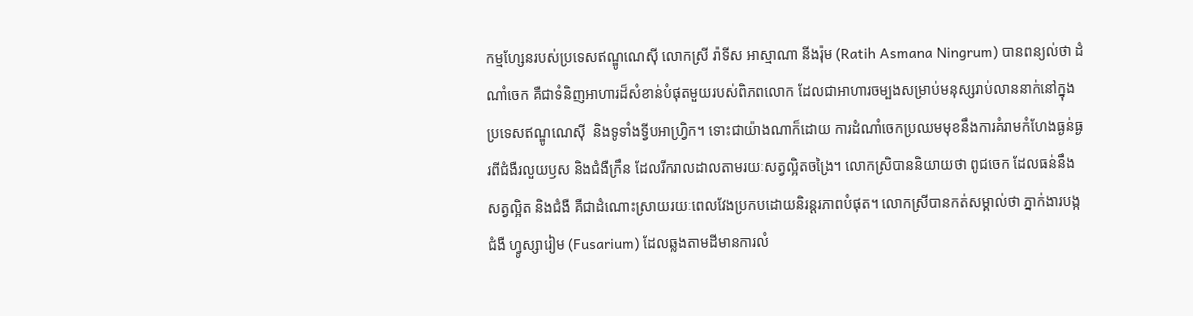កម្មហ្សែនរបស់ប្រទេសឥណ្ឌូណេស៊ី លោកស្រី រ៉ាទីស អាស្មាណា នីងរ៉ុម (Ratih Asmana Ningrum) បានពន្យល់ថា ដំណាំចេក គឺជាទំនិញអាហារដ៏សំខាន់បំផុតមួយរបស់ពិភពលោក ដែលជាអាហារចម្បងសម្រាប់មនុស្សរាប់លាននាក់នៅក្នុងប្រទេសឥណ្ឌូណេស៊ី  និងទូទាំងទ្វីបអាហ្វ្រិក។ ទោះជាយ៉ាងណាក៏ដោយ ការដំណាំចេកប្រឈមមុខនឹងការគំរាមកំហែងធ្ងន់ធ្ងរពីជំងឺរលួយឫស និងជំងឺក្រឹន ដែលរីករាលដាលតាមរយៈសត្វល្អិតចង្រៃ។ លោកស្រិបាននិយាយថា ពូជចេក ដែលធន់នឹងសត្វល្អិត និងជំងឺ គឺជាដំណោះស្រាយរយៈពេលវែងប្រកបដោយនិរន្តរភាពបំផុត។ លោកស្រីបានកត់សម្គាល់ថា ភ្នាក់ងារបង្កជំងឺ ហ្វូស្សារៀម (Fusarium) ដែលឆ្លងតាមដីមានការលំ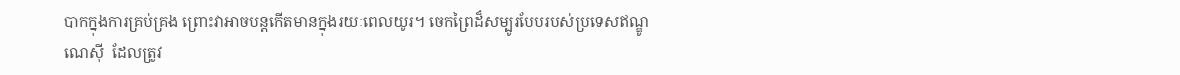បាកក្នុងការគ្រប់គ្រង ព្រោះវាអាចបន្តកើតមានក្នុងរយៈពេលយូរ។ ចេកព្រៃដ៏សម្បូរបែបរបស់ប្រទេសឥណ្ឌូណេស៊ី  ដែលត្រូវ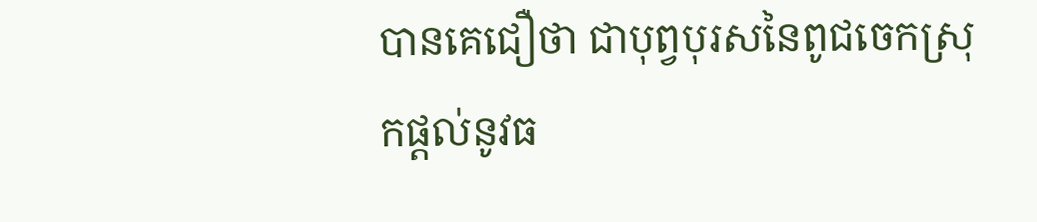បានគេជឿថា ជាបុព្វបុរសនៃពូជចេកស្រុកផ្តល់នូវធ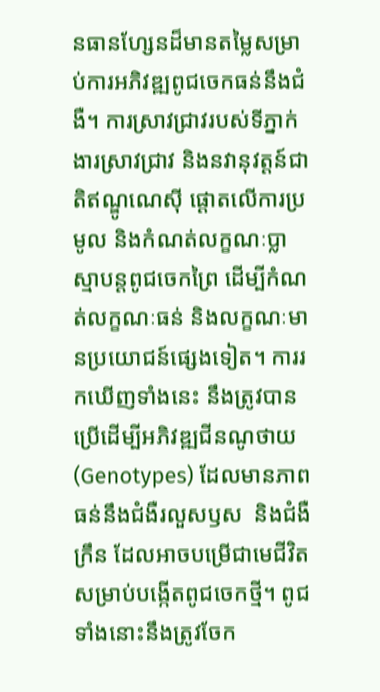នធានហ្សែនដ៏មានតម្លៃសម្រាប់ការអភិវឌ្ឍពូជចេកធន់នឹងជំងឺ។ ការស្រាវជ្រាវរបស់ទីភ្នាក់ងារស្រាវជ្រាវ និងនវានុវត្តន៍ជាតិឥណ្ឌូណេស៊ី ផ្តោតលើការប្រមូល និងកំណត់លក្ខណៈប្លាស្មាបន្តពូជចេកព្រៃ ដើម្បីកំណត់លក្ខណៈធន់ និងលក្ខណៈមានប្រយោជន៍ផ្សេងទៀត។ ការរកឃើញទាំងនេះ នឹងត្រូវបានប្រើដើម្បីអភិវឌ្ឍជីនណូថាយ (Genotypes) ដែលមានភាពធន់នឹងជំងឺរលួសឫស  និងជំងឺក្រឹន ដែលអាចបម្រើជាមេជីវិត សម្រាប់បង្កើតពូជចេកថ្មី។ ពូជទាំងនោះនឹងត្រូវចែក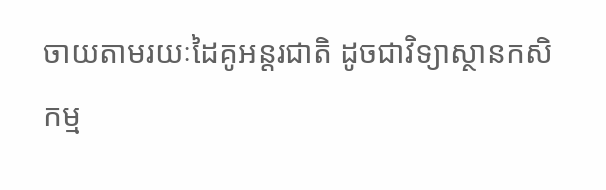ចាយតាមរយៈដៃគូអន្តរជាតិ ដូចជាវិទ្យាស្ថានកសិកម្ម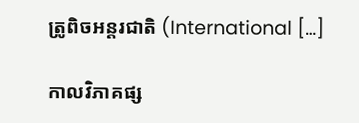ត្រូពិចអន្តរជាតិ (International […]

កាលវិភាគផ្ស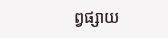ព្វផ្សាយ